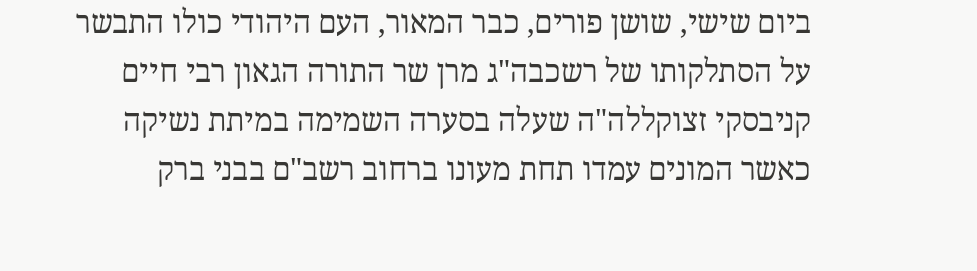ביום שישי, שושן פורים, כבר המאור, העם היהודי כולו התבשר על הסתלקותו של רשכבה"ג מרן שר התורה הגאון רבי חיים קניבסקי זצוקללה"ה שעלה בסערה השמימה במיתת נשיקה כאשר המונים עמדו תחת מעונו ברחוב רשב"ם בבני ברק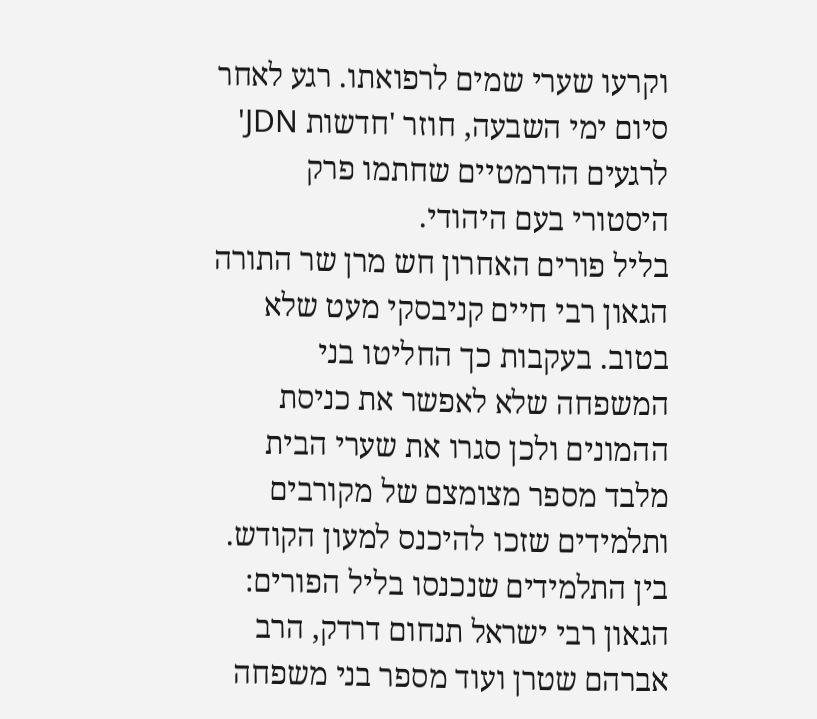וקרעו שערי שמים לרפואתו. רגע לאחר סיום ימי השבעה, חוזר 'חדשות JDN' לרגעים הדרמטיים שחתמו פרק היסטורי בעם היהודי.
בליל פורים האחרון חש מרן שר התורה הגאון רבי חיים קניבסקי מעט שלא בטוב. בעקבות כך החליטו בני המשפחה שלא לאפשר את כניסת ההמונים ולכן סגרו את שערי הבית מלבד מספר מצומצם של מקורבים ותלמידים שזכו להיכנס למעון הקודש. בין התלמידים שנכנסו בליל הפורים: הגאון רבי ישראל תנחום דרדק, הרב אברהם שטרן ועוד מספר בני משפחה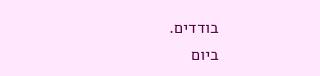בודדים.
ביום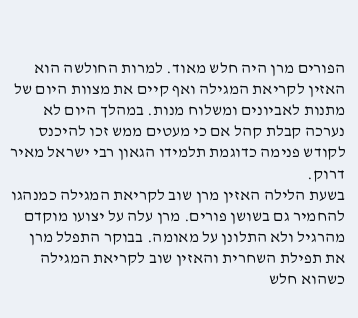הפורים מרן היה חלש מאוד. למרות החולשה הוא האזין לקריאת המגילה ואף קיים את מצוות היום של מתנות לאביונים ומשלוח מנות. במהלך היום לא נערכה קבלת קהל אם כי מעטים ממש זכו להיכנס לקודש פנימה כדוגמת תלמידו הגאון רבי ישראל מאיר דרוק.
בשעת הלילה האזין מרן שוב לקריאת המגילה כמנהגו להחמיר גם בשושן פורים. מרן עלה על יצועו מוקדם מהרגיל ולא התלונן על מאומה. בבוקר התפלל מרן את תפילת השחרית והאזין שוב לקריאת המגילה כשהוא חלש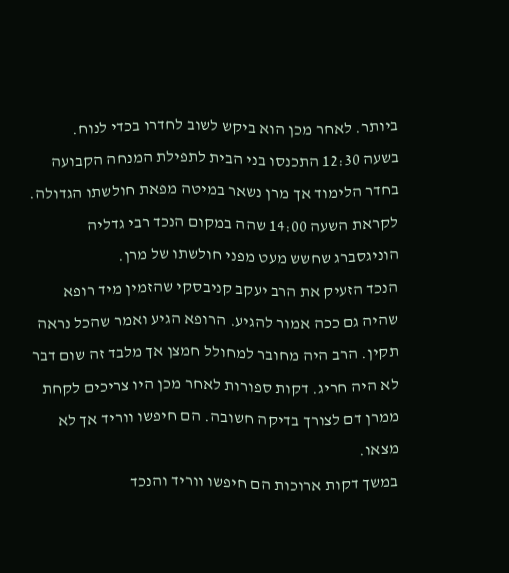ביותר. לאחר מכן הוא ביקש לשוב לחדרו בכדי לנוח.
בשעה 12:30 התכנסו בני הבית לתפילת המנחה הקבועה בחדר הלימוד אך מרן נשאר במיטה מפאת חולשתו הגדולה. לקראת השעה 14:00 שהה במקום הנכד רבי גדליה הוניגסברג שחשש מעט מפני חולשתו של מרן.
הנכד הזעיק את הרב יעקב קניבסקי שהזמין מיד רופא שהיה גם ככה אמור להגיע. הרופא הגיע ואמר שהכל נראה תקין. הרב היה מחובר למחולל חמצן אך מלבד זה שום דבר לא היה חריג. דקות ספורות לאחר מכן היו צריכים לקחת ממרן דם לצורך בדיקה חשובה. הם חיפשו ווריד אך לא מצאו.
במשך דקות ארוכות הם חיפשו ווריד והנכד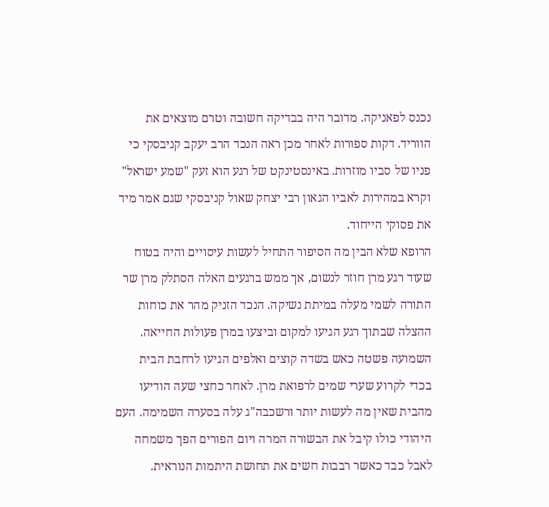נכנס לפאניקה. מדובר היה בבדיקה חשובה וטרם מוצאים את הווריד. דקות ספורות לאחר מכן ראה הנכד הרב יעקב קניבסקי כי פניו של סביו מוזרות. באינסטינקט של רגע הוא זעק "שמע ישראל" וקרא במהירות לאביו הגאון רבי יצחק שאול קניבסקי שגם אמר מיד את פסוקי הייחוד.
הרופא שלא הבין מה הסיפור התחיל לעשות עיסויים והיה בטוח שעוד רגע מרן חוזר לנשום, אך ממש ברגעים האלה הסתלק מרן שר התורה לשמי מעלה במיתת נשיקה. הנכד הזניק מהר את כוחות ההצלה שבתוך רגע הגיעו למקום וביצעו במרן פעולות החייאה.
השמועה פשטה כאש בשדה קוצים ואלפים הגיעו לרחבת הבית בכדי לקרוע שערי שמים לרפואת מרן. לאחר כחצי שעה הודיעו מהבית שאין מה לעשות יותר ורשכבה"ג עלה בסערה השמימה. העם היהודי כולו קיבל את הבשורה המרה ויום הפורים הפך משמחה לאבל כבד כאשר רבבות חשים את תחושת היתמות הנוראית.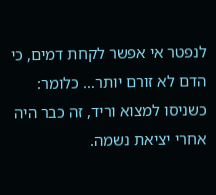לנפטר אי אפשר לקחת דמים, כי הדם לא זורם יותר… כלומר: כשניסו למצוא וריד, זה כבר היה אחרי יציאת נשמה.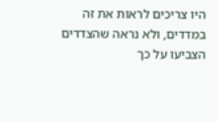היו צריכים לראות את זה במדדים, ולא נראה שהצדדים הצביעו על כך